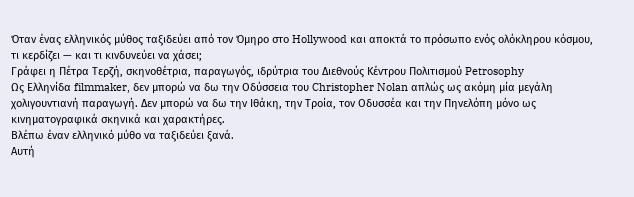Όταν ένας ελληνικός μύθος ταξιδεύει από τον Όμηρο στο Hollywood και αποκτά το πρόσωπο ενός ολόκληρου κόσμου, τι κερδίζει — και τι κινδυνεύει να χάσει;
Γράφει η Πέτρα Τερζή, σκηνοθέτρια, παραγωγός, ιδρύτρια του Διεθνούς Κέντρου Πολιτισμού Petrosophy
Ως Ελληνίδα filmmaker, δεν μπορώ να δω την Οδύσσεια του Christopher Nolan απλώς ως ακόμη μία μεγάλη χολιγουντιανή παραγωγή. Δεν μπορώ να δω την Ιθάκη, την Τροία, τον Οδυσσέα και την Πηνελόπη μόνο ως κινηματογραφικά σκηνικά και χαρακτήρες.
Βλέπω έναν ελληνικό μύθο να ταξιδεύει ξανά.
Αυτή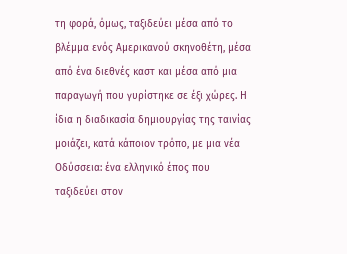τη φορά, όμως, ταξιδεύει μέσα από το βλέμμα ενός Αμερικανού σκηνοθέτη, μέσα από ένα διεθνές καστ και μέσα από μια παραγωγή που γυρίστηκε σε έξι χώρες. Η ίδια η διαδικασία δημιουργίας της ταινίας μοιάζει, κατά κάποιον τρόπο, με μια νέα Οδύσσεια: ένα ελληνικό έπος που ταξιδεύει στον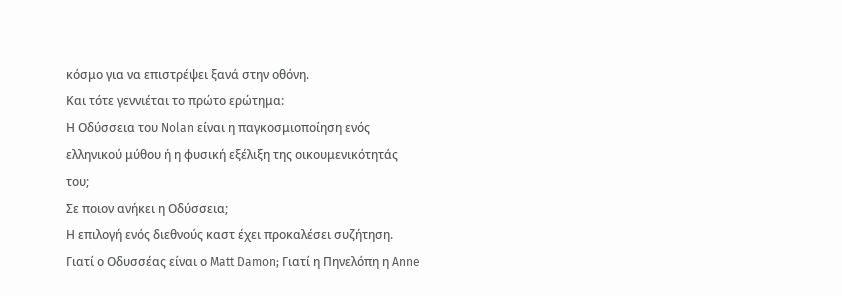κόσμο για να επιστρέψει ξανά στην οθόνη.
Και τότε γεννιέται το πρώτο ερώτημα:
Η Οδύσσεια του Nolan είναι η παγκοσμιοποίηση ενός ελληνικού μύθου ή η φυσική εξέλιξη της οικουμενικότητάς του;
Σε ποιον ανήκει η Οδύσσεια;
Η επιλογή ενός διεθνούς καστ έχει προκαλέσει συζήτηση. Γιατί ο Οδυσσέας είναι ο Matt Damon; Γιατί η Πηνελόπη η Anne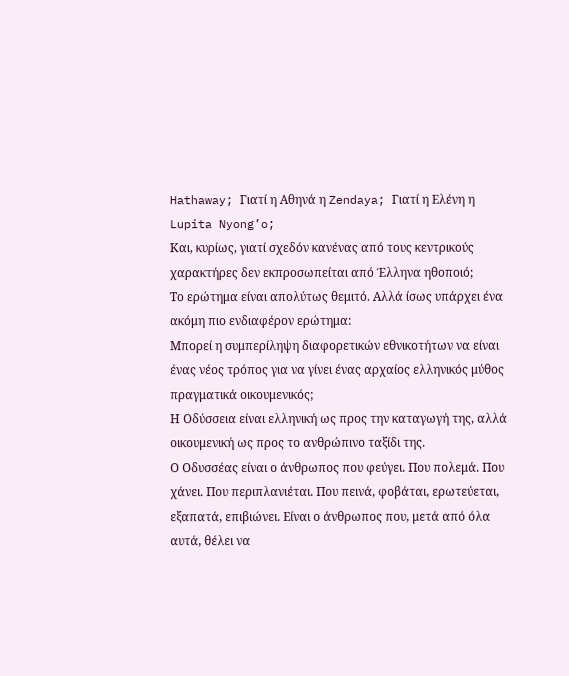Hathaway; Γιατί η Αθηνά η Zendaya; Γιατί η Ελένη η Lupita Nyong’o;
Και, κυρίως, γιατί σχεδόν κανένας από τους κεντρικούς χαρακτήρες δεν εκπροσωπείται από Έλληνα ηθοποιό;
Το ερώτημα είναι απολύτως θεμιτό. Αλλά ίσως υπάρχει ένα ακόμη πιο ενδιαφέρον ερώτημα:
Μπορεί η συμπερίληψη διαφορετικών εθνικοτήτων να είναι ένας νέος τρόπος για να γίνει ένας αρχαίος ελληνικός μύθος πραγματικά οικουμενικός;
Η Οδύσσεια είναι ελληνική ως προς την καταγωγή της, αλλά οικουμενική ως προς το ανθρώπινο ταξίδι της.
Ο Οδυσσέας είναι ο άνθρωπος που φεύγει. Που πολεμά. Που χάνει. Που περιπλανιέται. Που πεινά, φοβάται, ερωτεύεται, εξαπατά, επιβιώνει. Είναι ο άνθρωπος που, μετά από όλα αυτά, θέλει να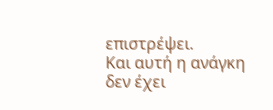επιστρέψει.
Και αυτή η ανάγκη δεν έχει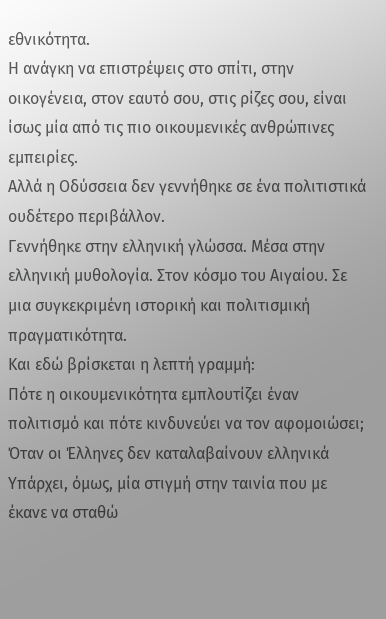εθνικότητα.
Η ανάγκη να επιστρέψεις στο σπίτι, στην οικογένεια, στον εαυτό σου, στις ρίζες σου, είναι ίσως μία από τις πιο οικουμενικές ανθρώπινες εμπειρίες.
Αλλά η Οδύσσεια δεν γεννήθηκε σε ένα πολιτιστικά ουδέτερο περιβάλλον.
Γεννήθηκε στην ελληνική γλώσσα. Μέσα στην ελληνική μυθολογία. Στον κόσμο του Αιγαίου. Σε μια συγκεκριμένη ιστορική και πολιτισμική πραγματικότητα.
Και εδώ βρίσκεται η λεπτή γραμμή:
Πότε η οικουμενικότητα εμπλουτίζει έναν πολιτισμό και πότε κινδυνεύει να τον αφομοιώσει;
Όταν οι Έλληνες δεν καταλαβαίνουν ελληνικά
Υπάρχει, όμως, μία στιγμή στην ταινία που με έκανε να σταθώ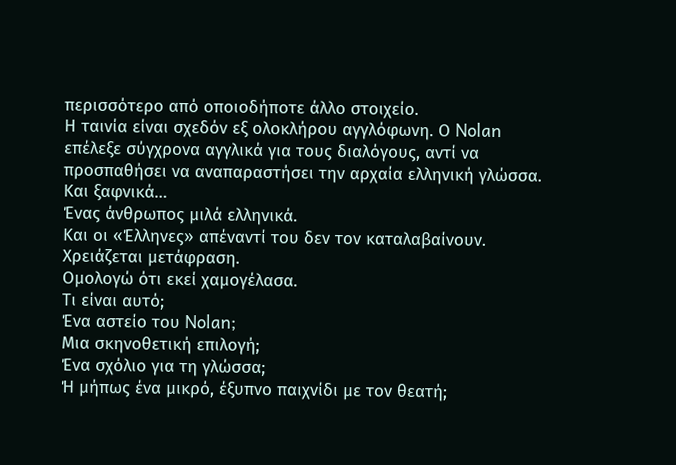περισσότερο από οποιοδήποτε άλλο στοιχείο.
Η ταινία είναι σχεδόν εξ ολοκλήρου αγγλόφωνη. Ο Nolan επέλεξε σύγχρονα αγγλικά για τους διαλόγους, αντί να προσπαθήσει να αναπαραστήσει την αρχαία ελληνική γλώσσα.
Και ξαφνικά…
Ένας άνθρωπος μιλά ελληνικά.
Και οι «Έλληνες» απέναντί του δεν τον καταλαβαίνουν.
Χρειάζεται μετάφραση.
Ομολογώ ότι εκεί χαμογέλασα.
Τι είναι αυτό;
Ένα αστείο του Nolan;
Μια σκηνοθετική επιλογή;
Ένα σχόλιο για τη γλώσσα;
Ή μήπως ένα μικρό, έξυπνο παιχνίδι με τον θεατή;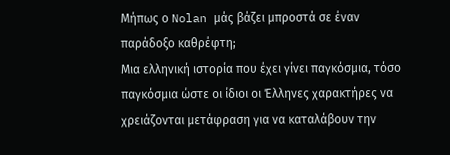Μήπως ο Nolan μάς βάζει μπροστά σε έναν παράδοξο καθρέφτη;
Μια ελληνική ιστορία που έχει γίνει παγκόσμια, τόσο παγκόσμια ώστε οι ίδιοι οι Έλληνες χαρακτήρες να χρειάζονται μετάφραση για να καταλάβουν την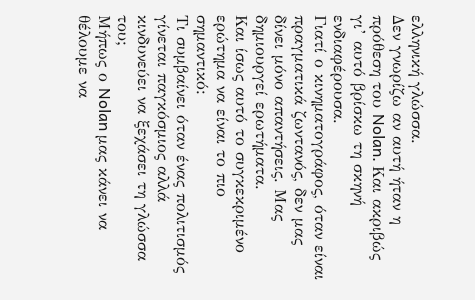ελληνική γλώσσα.
Δεν γνωρίζω αν αυτή ήταν η πρόθεση του Nolan. Και ακριβώς γι’ αυτό βρίσκω τη σκηνή ενδιαφέρουσα.
Γιατί ο κινηματογράφος, όταν είναι πραγματικά ζωντανός, δεν μας δίνει μόνο απαντήσεις. Μας δημιουργεί ερωτήματα.
Και ίσως αυτό το συγκεκριμένο ερώτημα να είναι το πιο σημαντικό:
Τι συμβαίνει όταν ένας πολιτισμός γίνεται παγκόσμιος αλλά κινδυνεύει να ξεχάσει τη γλώσσα του;
Μήπως ο Nolan μας κάνει να θέλουμε να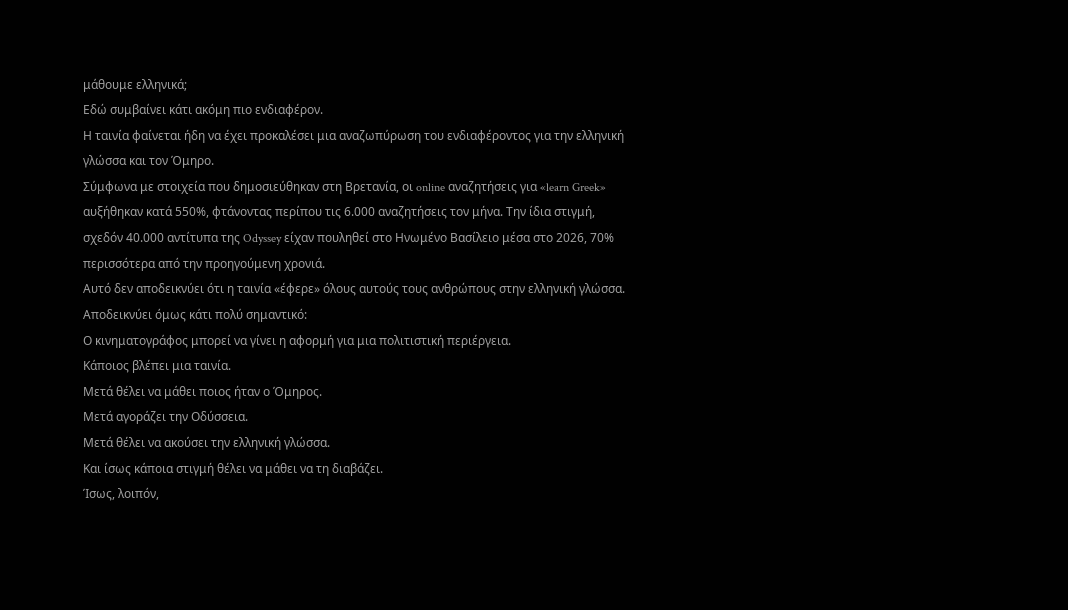μάθουμε ελληνικά;
Εδώ συμβαίνει κάτι ακόμη πιο ενδιαφέρον.
Η ταινία φαίνεται ήδη να έχει προκαλέσει μια αναζωπύρωση του ενδιαφέροντος για την ελληνική γλώσσα και τον Όμηρο.
Σύμφωνα με στοιχεία που δημοσιεύθηκαν στη Βρετανία, οι online αναζητήσεις για «learn Greek» αυξήθηκαν κατά 550%, φτάνοντας περίπου τις 6.000 αναζητήσεις τον μήνα. Την ίδια στιγμή, σχεδόν 40.000 αντίτυπα της Odyssey είχαν πουληθεί στο Ηνωμένο Βασίλειο μέσα στο 2026, 70% περισσότερα από την προηγούμενη χρονιά.
Αυτό δεν αποδεικνύει ότι η ταινία «έφερε» όλους αυτούς τους ανθρώπους στην ελληνική γλώσσα.
Αποδεικνύει όμως κάτι πολύ σημαντικό:
Ο κινηματογράφος μπορεί να γίνει η αφορμή για μια πολιτιστική περιέργεια.
Κάποιος βλέπει μια ταινία.
Μετά θέλει να μάθει ποιος ήταν ο Όμηρος.
Μετά αγοράζει την Οδύσσεια.
Μετά θέλει να ακούσει την ελληνική γλώσσα.
Και ίσως κάποια στιγμή θέλει να μάθει να τη διαβάζει.
Ίσως, λοιπόν,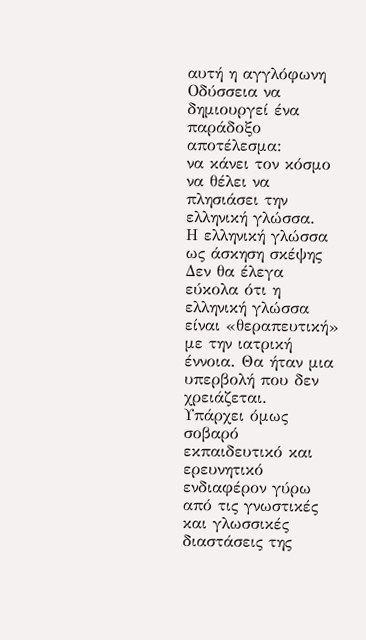αυτή η αγγλόφωνη Οδύσσεια να δημιουργεί ένα παράδοξο αποτέλεσμα:
να κάνει τον κόσμο να θέλει να πλησιάσει την ελληνική γλώσσα.
Η ελληνική γλώσσα ως άσκηση σκέψης
Δεν θα έλεγα εύκολα ότι η ελληνική γλώσσα είναι «θεραπευτική» με την ιατρική έννοια. Θα ήταν μια υπερβολή που δεν χρειάζεται.
Υπάρχει όμως σοβαρό εκπαιδευτικό και ερευνητικό ενδιαφέρον γύρω από τις γνωστικές και γλωσσικές διαστάσεις της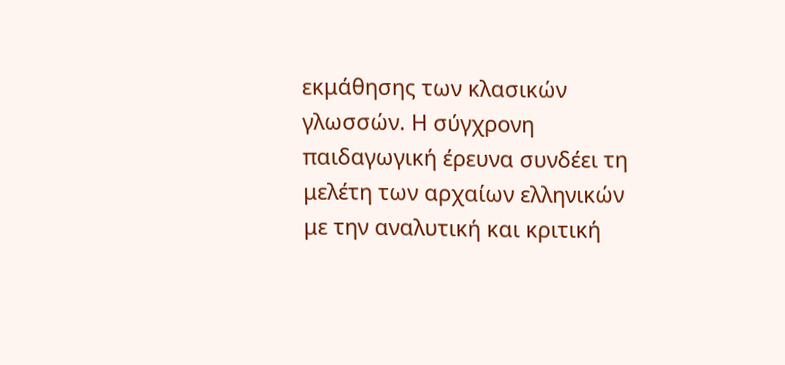εκμάθησης των κλασικών γλωσσών. Η σύγχρονη παιδαγωγική έρευνα συνδέει τη μελέτη των αρχαίων ελληνικών με την αναλυτική και κριτική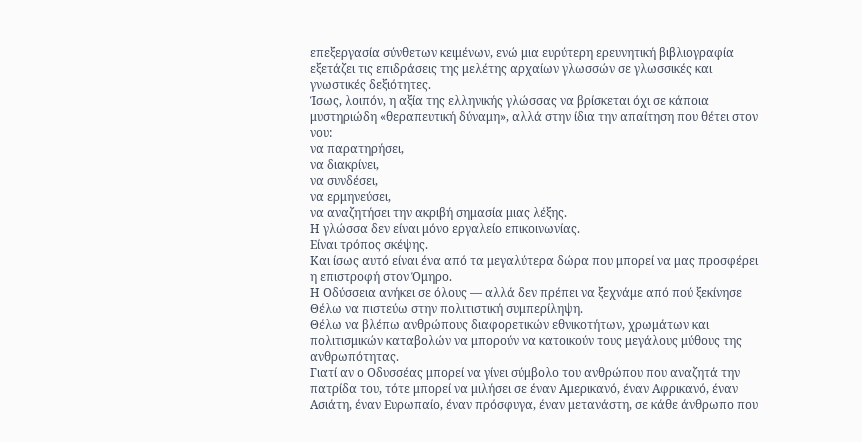επεξεργασία σύνθετων κειμένων, ενώ μια ευρύτερη ερευνητική βιβλιογραφία εξετάζει τις επιδράσεις της μελέτης αρχαίων γλωσσών σε γλωσσικές και γνωστικές δεξιότητες.
Ίσως, λοιπόν, η αξία της ελληνικής γλώσσας να βρίσκεται όχι σε κάποια μυστηριώδη «θεραπευτική δύναμη», αλλά στην ίδια την απαίτηση που θέτει στον νου:
να παρατηρήσει,
να διακρίνει,
να συνδέσει,
να ερμηνεύσει,
να αναζητήσει την ακριβή σημασία μιας λέξης.
Η γλώσσα δεν είναι μόνο εργαλείο επικοινωνίας.
Είναι τρόπος σκέψης.
Και ίσως αυτό είναι ένα από τα μεγαλύτερα δώρα που μπορεί να μας προσφέρει η επιστροφή στον Όμηρο.
Η Οδύσσεια ανήκει σε όλους — αλλά δεν πρέπει να ξεχνάμε από πού ξεκίνησε
Θέλω να πιστεύω στην πολιτιστική συμπερίληψη.
Θέλω να βλέπω ανθρώπους διαφορετικών εθνικοτήτων, χρωμάτων και πολιτισμικών καταβολών να μπορούν να κατοικούν τους μεγάλους μύθους της ανθρωπότητας.
Γιατί αν ο Οδυσσέας μπορεί να γίνει σύμβολο του ανθρώπου που αναζητά την πατρίδα του, τότε μπορεί να μιλήσει σε έναν Αμερικανό, έναν Αφρικανό, έναν Ασιάτη, έναν Ευρωπαίο, έναν πρόσφυγα, έναν μετανάστη, σε κάθε άνθρωπο που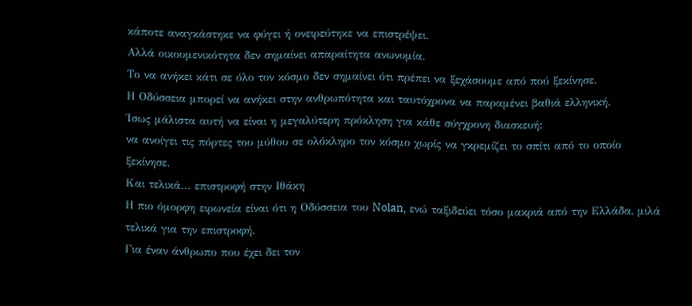κάποτε αναγκάστηκε να φύγει ή ονειρεύτηκε να επιστρέψει.
Αλλά οικουμενικότητα δεν σημαίνει απαραίτητα ανωνυμία.
Το να ανήκει κάτι σε όλο τον κόσμο δεν σημαίνει ότι πρέπει να ξεχάσουμε από πού ξεκίνησε.
Η Οδύσσεια μπορεί να ανήκει στην ανθρωπότητα και ταυτόχρονα να παραμένει βαθιά ελληνική.
Ίσως μάλιστα αυτή να είναι η μεγαλύτερη πρόκληση για κάθε σύγχρονη διασκευή:
να ανοίγει τις πόρτες του μύθου σε ολόκληρο τον κόσμο χωρίς να γκρεμίζει το σπίτι από το οποίο ξεκίνησε.
Και τελικά… επιστροφή στην Ιθάκη
Η πιο όμορφη ειρωνεία είναι ότι η Οδύσσεια του Nolan, ενώ ταξιδεύει τόσο μακριά από την Ελλάδα, μιλά τελικά για την επιστροφή.
Για έναν άνθρωπο που έχει δει τον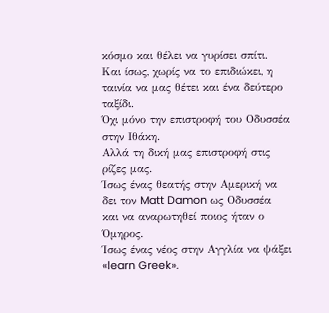κόσμο και θέλει να γυρίσει σπίτι.
Και ίσως, χωρίς να το επιδιώκει, η ταινία να μας θέτει και ένα δεύτερο ταξίδι.
Όχι μόνο την επιστροφή του Οδυσσέα στην Ιθάκη.
Αλλά τη δική μας επιστροφή στις ρίζες μας.
Ίσως ένας θεατής στην Αμερική να δει τον Matt Damon ως Οδυσσέα και να αναρωτηθεί ποιος ήταν ο Όμηρος.
Ίσως ένας νέος στην Αγγλία να ψάξει «learn Greek».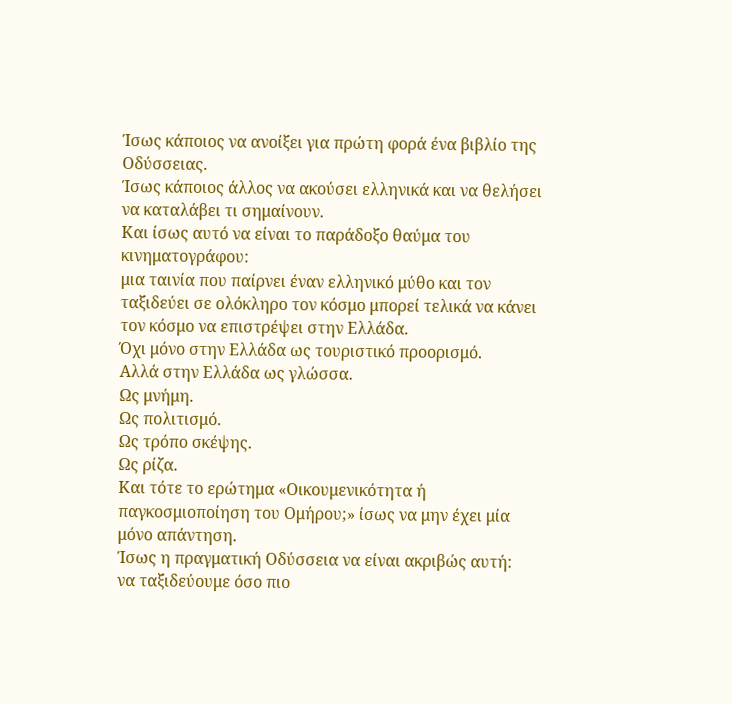Ίσως κάποιος να ανοίξει για πρώτη φορά ένα βιβλίο της Οδύσσειας.
Ίσως κάποιος άλλος να ακούσει ελληνικά και να θελήσει να καταλάβει τι σημαίνουν.
Και ίσως αυτό να είναι το παράδοξο θαύμα του κινηματογράφου:
μια ταινία που παίρνει έναν ελληνικό μύθο και τον ταξιδεύει σε ολόκληρο τον κόσμο μπορεί τελικά να κάνει τον κόσμο να επιστρέψει στην Ελλάδα.
Όχι μόνο στην Ελλάδα ως τουριστικό προορισμό.
Αλλά στην Ελλάδα ως γλώσσα.
Ως μνήμη.
Ως πολιτισμό.
Ως τρόπο σκέψης.
Ως ρίζα.
Και τότε το ερώτημα «Οικουμενικότητα ή παγκοσμιοποίηση του Ομήρου;» ίσως να μην έχει μία μόνο απάντηση.
Ίσως η πραγματική Οδύσσεια να είναι ακριβώς αυτή:
να ταξιδεύουμε όσο πιο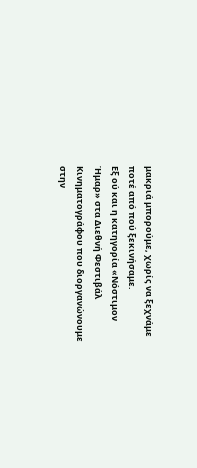μακριά μπορούμε, χωρίς να ξεχνάμε ποτέ από πού ξεκινήσαμε.
Εξ ού και η κατηγορία «Νόστιμον Ήμαρ» στα Διεθνή Φεστιβάλ Κινηματογράφου που διοργανώνουμε στην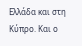Ελλάδα και στη Κύπρο. Και ο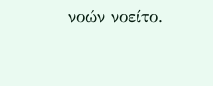νοών νοείτο.